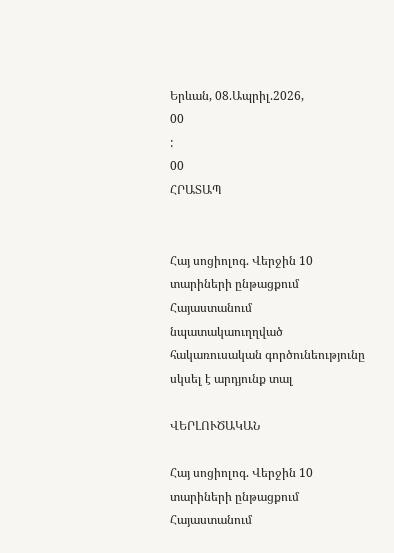Երևան, 08.Ապրիլ.2026,
00
:
00
ՀՐԱՏԱՊ


Հայ սոցիոլոգ. Վերջին 10 տարիների ընթացքում Հայաստանում նպատակաուղղված հակառուսական գործունեությունը սկսել է արդյունք տալ

ՎԵՐԼՈՒԾԱԿԱՆ

Հայ սոցիոլոգ. Վերջին 10 տարիների ընթացքում Հայաստանում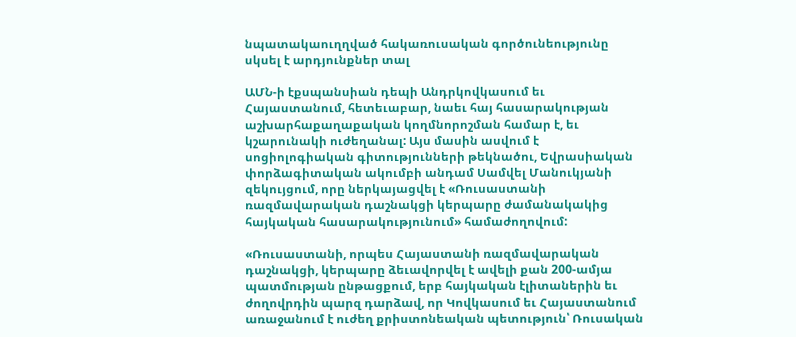նպատակաուղղված հակառուսական գործունեությունը սկսել է արդյունքներ տալ

ԱՄՆ-ի էքսպանսիան դեպի Անդրկովկասում եւ Հայաստանում, հետեւաբար, նաեւ հայ հասարակության աշխարհաքաղաքական կողմնորոշման համար է, եւ կշարունակի ուժեղանալ: Այս մասին ասվում է սոցիոլոգիական գիտությունների թեկնածու, Եվրասիական փորձագիտական ակումբի անդամ Սամվել Մանուկյանի զեկույցում, որը ներկայացվել է «Ռուսաստանի ռազմավարական դաշնակցի կերպարը ժամանակակից հայկական հասարակությունում» համաժողովում:

«Ռուսաստանի, որպես Հայաստանի ռազմավարական դաշնակցի, կերպարը ձեւավորվել է ավելի քան 200-ամյա պատմության ընթացքում, երբ հայկական էլիտաներին եւ ժողովրդին պարզ դարձավ, որ Կովկասում եւ Հայաստանում առաջանում է ուժեղ քրիստոնեական պետություն՝ Ռուսական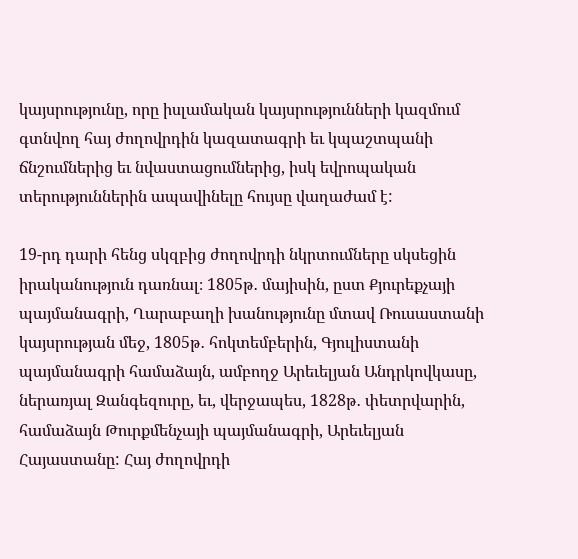կայսրությունը, որը իսլամական կայսրությունների կազմում գտնվող հայ ժողովրդին կազատագրի եւ կպաշտպանի ճնշումներից եւ նվաստացումներից, իսկ եվրոպական տերություններին ապավինելը հույսը վաղաժամ է:

19-րդ դարի հենց սկզբից ժողովրդի նկրտումները սկսեցին իրականություն դառնալ։ 1805թ․ մայիսին, ըստ Քյուրեքչայի պայմանագրի, Ղարաբաղի խանությունը մտավ Ռուսաստանի կայսրության մեջ, 1805թ․ հոկտեմբերին, Գյուլիստանի պայմանագրի համաձայն, ամբողջ Արեւելյան Անդրկովկասը, ներառյալ Զանգեզուրը, եւ, վերջապես, 1828թ․ փետրվարին, համաձայն Թուրքմենչայի պայմանագրի, Արեւելյան Հայաստանը: Հայ ժողովրդի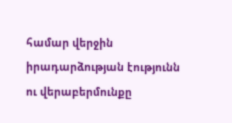համար վերջին իրադարձության էությունն ու վերաբերմունքը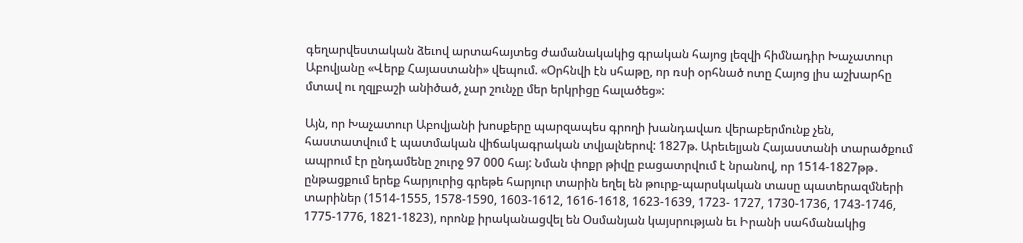գեղարվեստական ձեւով արտահայտեց ժամանակակից գրական հայոց լեզվի հիմնադիր Խաչատուր Աբովյանը «Վերք Հայաստանի» վեպում. «Օրհնվի էն սհաթը, որ ռսի օրհնած ոտը Հայոց լիս աշխարհը մտավ ու ղզլբաշի անիծած, չար շունչը մեր երկրիցը հալածեց»:

Այն, որ Խաչատուր Աբովյանի խոսքերը պարզապես գրողի խանդավառ վերաբերմունք չեն, հաստատվում է պատմական վիճակագրական տվյալներով: 1827թ. Արեւելյան Հայաստանի տարածքում ապրում էր ընդամենը շուրջ 97 000 հայ: Նման փոքր թիվը բացատրվում է նրանով, որ 1514-1827թթ․ ընթացքում երեք հարյուրից գրեթե հարյուր տարին եղել են թուրք-պարսկական տասը պատերազմների տարիներ (1514-1555, 1578-1590, 1603-1612, 1616-1618, 1623-1639, 1723- 1727, 1730-1736, 1743-1746, 1775-1776, 1821-1823), որոնք իրականացվել են Օսմանյան կայսրության եւ Իրանի սահմանակից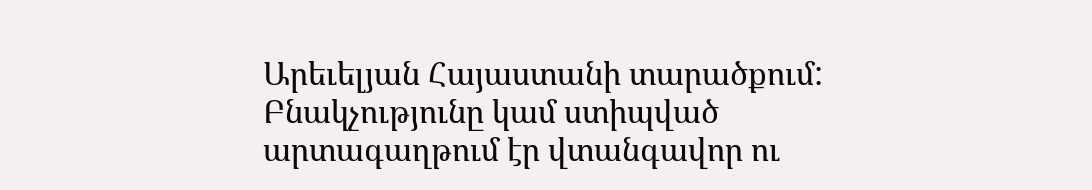Արեւելյան Հայաստանի տարածքում: Բնակչությունը կամ ստիպված արտագաղթում էր վտանգավոր ու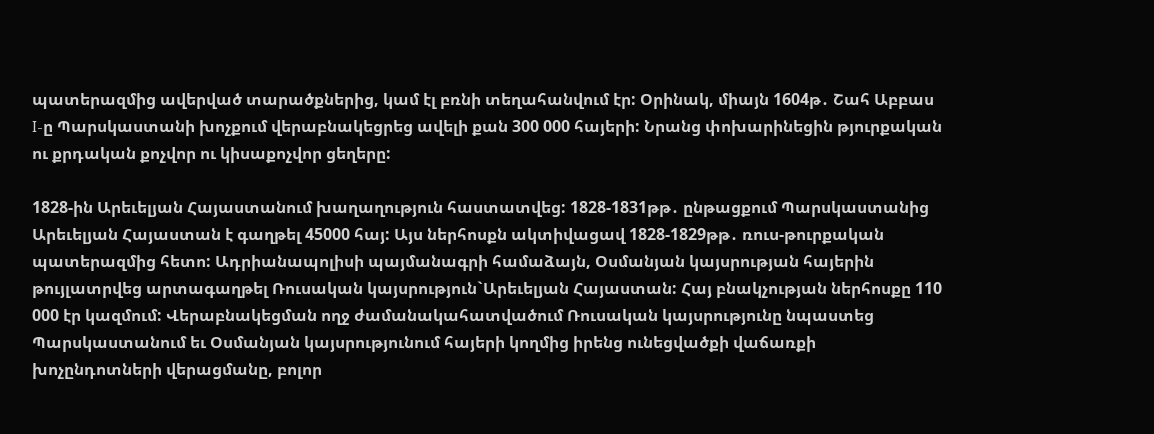պատերազմից ավերված տարածքներից, կամ էլ բռնի տեղահանվում էր: Օրինակ, միայն 1604թ․ Շահ Աբբաս I-ը Պարսկաստանի խոչքում վերաբնակեցրեց ավելի քան 300 000 հայերի: Նրանց փոխարինեցին թյուրքական ու քրդական քոչվոր ու կիսաքոչվոր ցեղերը:

1828-ին Արեւելյան Հայաստանում խաղաղություն հաստատվեց: 1828-1831թթ․ ընթացքում Պարսկաստանից Արեւելյան Հայաստան է գաղթել 45000 հայ: Այս ներհոսքն ակտիվացավ 1828-1829թթ․ ռուս-թուրքական պատերազմից հետո: Ադրիանապոլիսի պայմանագրի համաձայն, Օսմանյան կայսրության հայերին թույլատրվեց արտագաղթել Ռուսական կայսրություն`Արեւելյան Հայաստան: Հայ բնակչության ներհոսքը 110 000 էր կազմում: Վերաբնակեցման ողջ ժամանակահատվածում Ռուսական կայսրությունը նպաստեց Պարսկաստանում եւ Օսմանյան կայսրությունում հայերի կողմից իրենց ունեցվածքի վաճառքի խոչընդոտների վերացմանը, բոլոր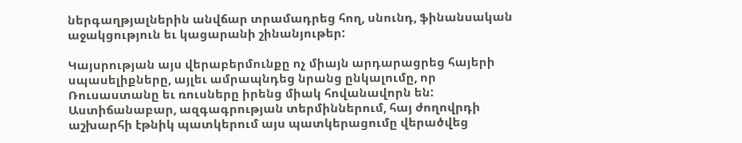ներգաղթյալներին անվճար տրամադրեց հող, սնունդ, ֆինանսական աջակցություն եւ կացարանի շինանյութեր:

Կայսրության այս վերաբերմունքը ոչ միայն արդարացրեց հայերի սպասելիքները, այլեւ ամրապնդեց նրանց ընկալումը, որ Ռուսաստանը եւ ռուսները իրենց միակ հովանավորն են: Աստիճանաբար, ազգագրության տերմիններում, հայ ժողովրդի աշխարհի էթնիկ պատկերում այս պատկերացումը վերածվեց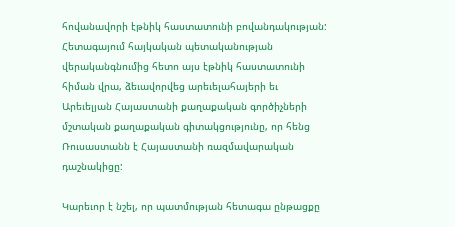հովանավորի էթնիկ հաստատունի բովանդակության: Հետագայում հայկական պետականության վերականգնումից հետո այս էթնիկ հաստատունի հիման վրա, ձեւավորվեց արեւելահայերի եւ Արեւելյան Հայաստանի քաղաքական գործիչների մշտական քաղաքական գիտակցությունը, որ հենց Ռուսաստանն է Հայաստանի ռազմավարական դաշնակիցը:

Կարեւոր է նշել, որ պատմության հետագա ընթացքը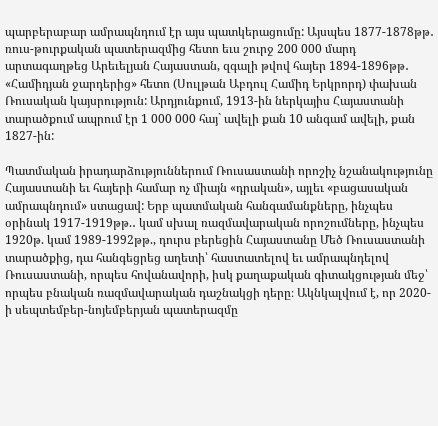պարբերաբար ամրապնդում էր այս պատկերացումը: Այսպես 1877-1878թթ․ ռուս-թուրքական պատերազմից հետո եւս շուրջ 200 000 մարդ արտագաղթեց Արեւելյան Հայաստան, զգալի թվով հայեր 1894-1896թթ․ «Համիդյան ջարդերից» հետո (Սուլթան Աբդուլ Համիդ Երկրորդ) փախան Ռուսական կայսրություն: Արդյունքում, 1913-ին ներկայիս Հայաստանի տարածքում ապրում էր 1 000 000 հայ` ավելի քան 10 անգամ ավելի, քան 1827-ին:

Պատմական իրադարձություններում Ռուսաստանի որոշիչ նշանակությունը Հայաստանի եւ հայերի համար ոչ միայն «դրական», այլեւ «բացասական ամրապնդում» ստացավ: Երբ պատմական հանգամանքները, ինչպես օրինակ 1917-1919թթ.․ կամ սխալ ռազմավարական որոշումները, ինչպես 1920թ. կամ 1989-1992թթ., դուրս բերեցին Հայաստանը Մեծ Ռուսաստանի տարածքից, դա հանգեցրեց աղետի՝ հաստատելով եւ ամրապնդելով Ռուսաստանի, որպես հովանավորի, իսկ քաղաքական գիտակցության մեջ՝ որպես բնական ռազմավարական դաշնակցի դերը։ Ակնկալվում է, որ 2020-ի սեպտեմբեր-նոյեմբերյան պատերազմը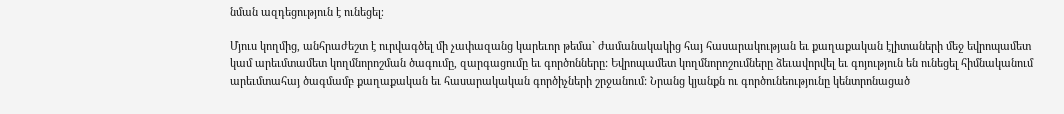նման ազդեցություն է ունեցել։

Մյուս կողմից, անհրաժեշտ է ուրվագծել մի չափազանց կարեւոր թեմա` ժամանակակից հայ հասարակության եւ քաղաքական էլիտաների մեջ եվրոպամետ կամ արեւմտամետ կողմնորոշման ծագումը, զարգացումը եւ գործոնները: Եվրոպամետ կողմնորոշումները ձեւավորվել եւ գոյություն են ունեցել հիմնականում արեւմտահայ ծագմամբ քաղաքական եւ հասարակական գործիչների շրջանում: Նրանց կյանքն ու գործունեությունը կենտրոնացած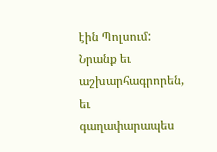էին Պոլսում: Նրանք եւ աշխարհագրորեն, եւ գաղափարապես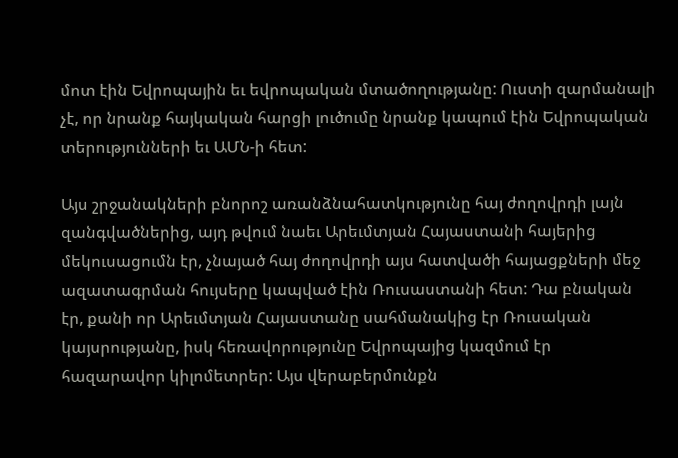մոտ էին Եվրոպային եւ եվրոպական մտածողությանը: Ուստի զարմանալի չէ, որ նրանք հայկական հարցի լուծումը նրանք կապում էին Եվրոպական տերությունների եւ ԱՄՆ-ի հետ:

Այս շրջանակների բնորոշ առանձնահատկությունը հայ ժողովրդի լայն զանգվածներից, այդ թվում նաեւ Արեւմտյան Հայաստանի հայերից մեկուսացումն էր, չնայած հայ ժողովրդի այս հատվածի հայացքների մեջ ազատագրման հույսերը կապված էին Ռուսաստանի հետ: Դա բնական էր, քանի որ Արեւմտյան Հայաստանը սահմանակից էր Ռուսական կայսրությանը, իսկ հեռավորությունը Եվրոպայից կազմում էր հազարավոր կիլոմետրեր: Այս վերաբերմունքն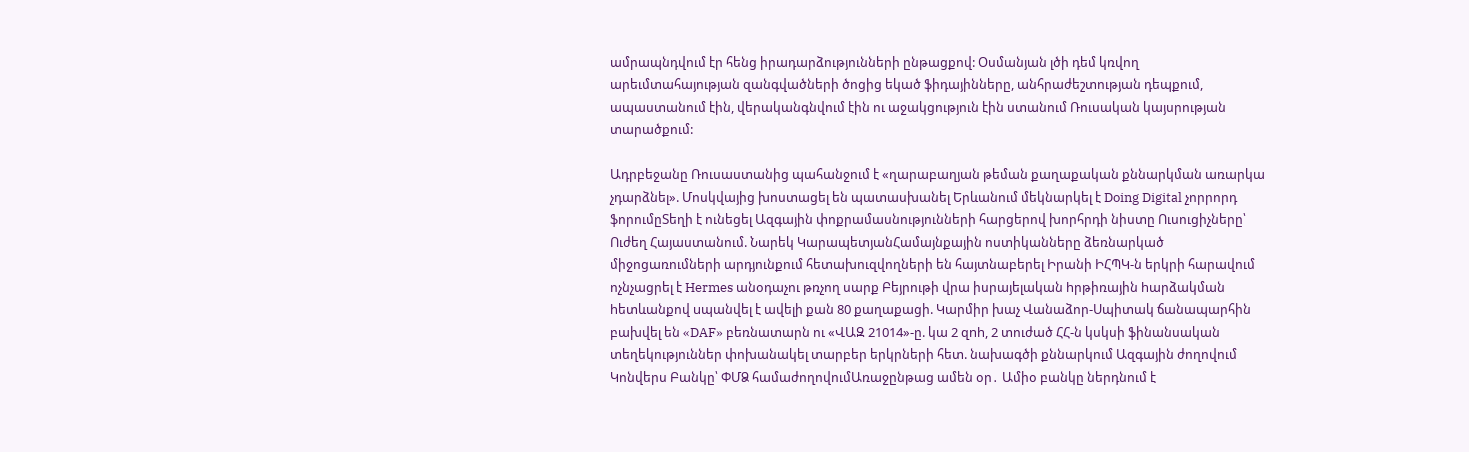ամրապնդվում էր հենց իրադարձությունների ընթացքով: Օսմանյան լծի դեմ կռվող արեւմտահայության զանգվածների ծոցից եկած ֆիդայինները, անհրաժեշտության դեպքում, ապաստանում էին, վերականգնվում էին ու աջակցություն էին ստանում Ռուսական կայսրության տարածքում:

Ադրբեջանը Ռուսաստանից պահանջում է «ղարաբաղյան թեման քաղաքական քննարկման առարկա չդարձնել». Մոսկվայից խոստացել են պատասխանել Երևանում մեկնարկել է Doing Digital չորրորդ ֆորումըՏեղի է ունեցել Ազգային փոքրամասնությունների հարցերով խորհրդի նիստը Ուսուցիչները՝ Ուժեղ Հայաստանում. Նարեկ ԿարապետյանՀամայնքային ոստիկանները ձեռնարկած միջոցառումների արդյունքում հետախուզվողների են հայտնաբերել Իրանի ԻՀՊԿ-ն երկրի հարավում ոչնչացրել է Hermes անօդաչու թռչող սարք Բեյրութի վրա իսրայելական hրթիռային hարձակման hետևանքով uպանվել է ավելի քան 80 քաղաքացի. Կարմիր խաչ Վանաձոր-Սպիտակ ճանապարհին բախվել են «DAF» բեռնատարն ու «ՎԱԶ 21014»-ը. կա 2 զnh, 2 տուժած ՀՀ-ն կսկսի ֆինանսական տեղեկություններ փոխանակել տարբեր երկրների հետ. նախագծի քննարկում Ազգային ժողովում Կոնվերս Բանկը՝ ՓՄՁ համաժողովումԱռաջընթաց ամեն օր․ Ամիօ բանկը ներդնում է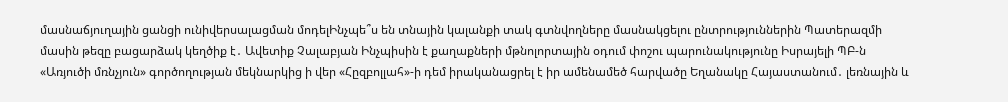մասնաճյուղային ցանցի ունիվերսալացման մոդելԻնչպե՞ս են տնային կալանքի տակ գտնվողները մասնակցելու ընտրություններին Պատերազմի մասին թեզը բացարձակ կեղծիք է․ Ավետիք Չալաբյան Ինչպիսին է քաղաքների մթնոլորտային օդում փոշու պարունակությունը Իսրայելի ՊԲ-ն «Առյուծի մռնչյուն» գործողության մեկնարկից ի վեր «Հըզբոլլահ»-ի դեմ իրականացրել է իր ամենամեծ հարվածը Եղանակը Հայաստանում․ լեռնային և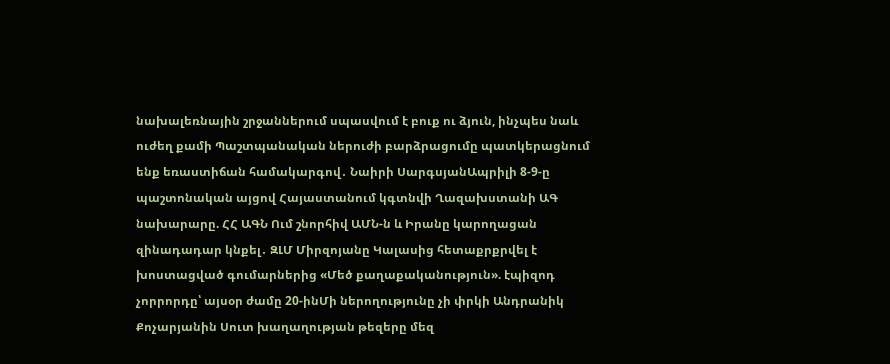նախալեռնային շրջաններում սպասվում է բուք ու ձյուն, ինչպես նաև ուժեղ քամի Պաշտպանական ներուժի բարձրացումը պատկերացնում ենք եռաստիճան համակարգով․ Նաիրի ՍարգսյանԱպրիլի 8-9-ը պաշտոնական այցով Հայաստանում կգտնվի Ղազախստանի ԱԳ նախարարը. ՀՀ ԱԳՆ Ում շնորհիվ ԱՄՆ-ն և Իրանը կարողացան զինադադար կնքել․ ԶԼՄ Միրզոյանը Կալասից հետաքրքրվել է խոստացված գումարներից «Մեծ քաղաքականություն». էպիզոդ չորրորդը՝ այսօր ժամը 20-ինՄի ներողությունը չի փրկի Անդրանիկ Քոչարյանին Սուտ խաղաղության թեզերը մեզ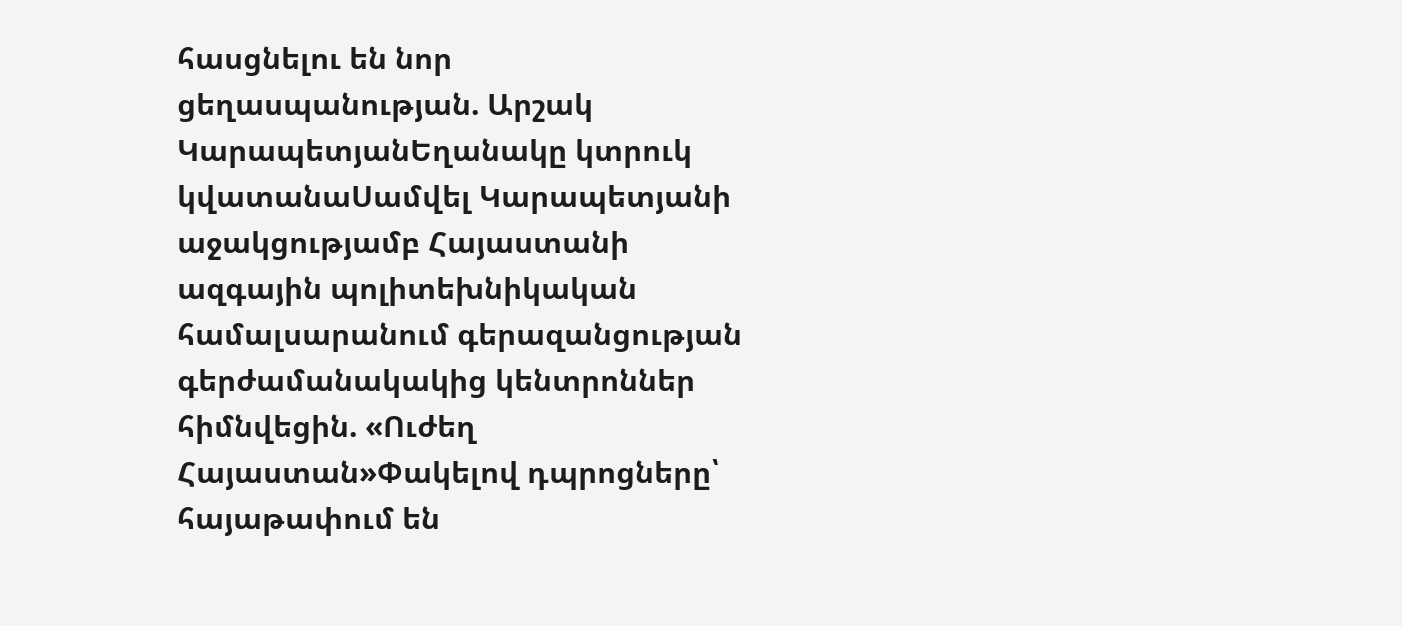հասցնելու են նոր ցեղասպանության. Արշակ ԿարապետյանԵղանակը կտրուկ կվատանաՍամվել Կարապետյանի աջակցությամբ Հայաստանի ազգային պոլիտեխնիկական համալսարանում գերազանցության գերժամանակակից կենտրոններ հիմնվեցին. «Ուժեղ Հայաստան»Փակելով դպրոցները՝ հայաթափում են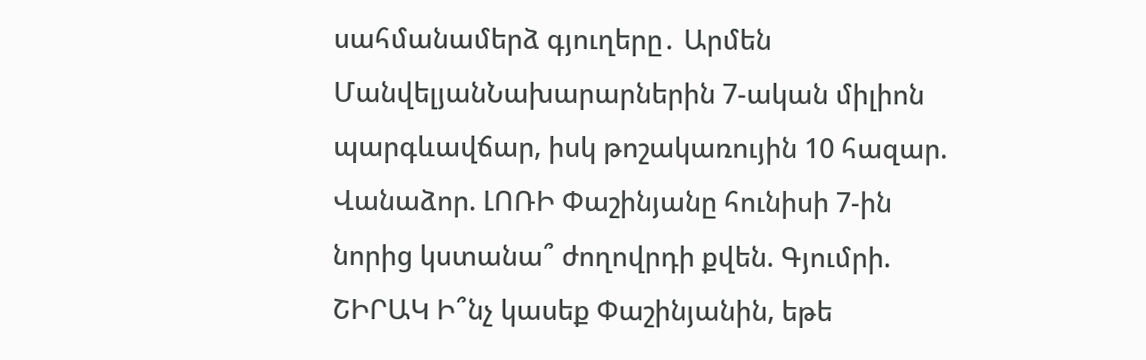սահմանամերձ գյուղերը․ Արմեն ՄանվելյանՆախարարներին 7-ական միլիոն պարգևավճար, իսկ թոշակառույին 10 հազար. Վանաձոր. ԼՈՌԻ Փաշինյանը հունիսի 7-ին նորից կստանա՞ ժողովրդի քվեն. Գյումրի. ՇԻՐԱԿ Ի՞նչ կասեք Փաշինյանին, եթե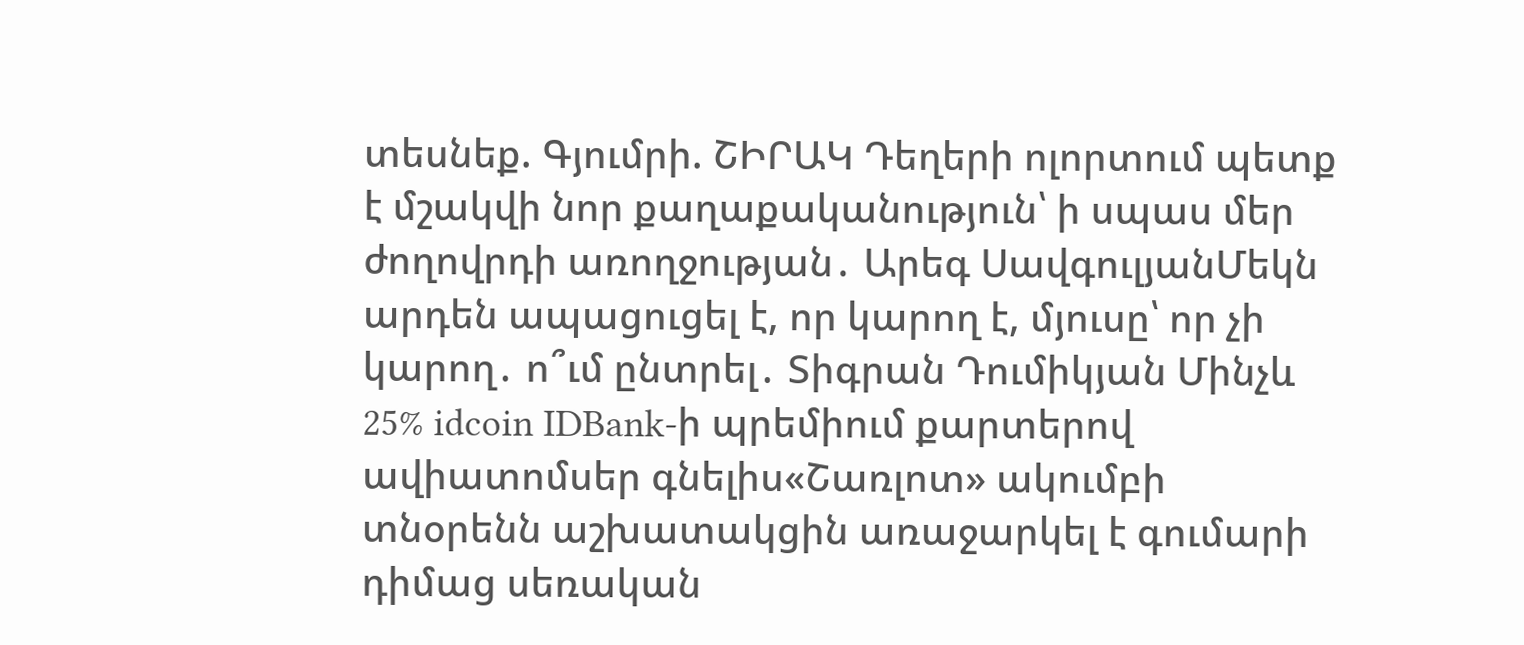տեսնեք. Գյումրի. ՇԻՐԱԿ Դեղերի ոլորտում պետք է մշակվի նոր քաղաքականություն՝ ի սպաս մեր ժողովրդի առողջության․ Արեգ ՍավգուլյանՄեկն արդեն ապացուցել է, որ կարող է, մյուսը՝ որ չի կարող․ ո՞ւմ ընտրել․ Տիգրան Դումիկյան Մինչև 25% idcoin IDBank-ի պրեմիում քարտերով ավիատոմսեր գնելիս«Շառլոտ» ակումբի տնօրենն աշխատակցին առաջարկել է գումարի դիմաց սեռական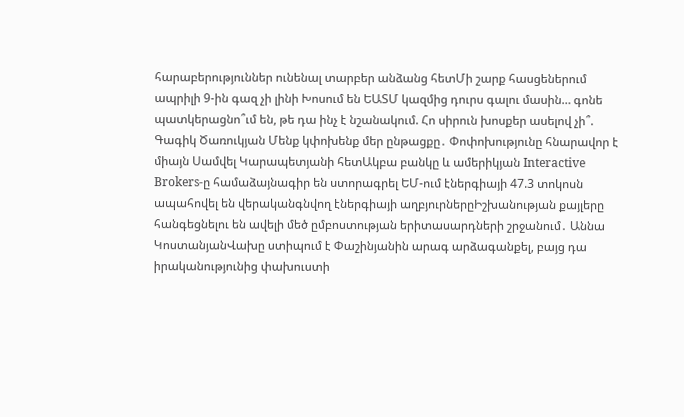հարաբերություններ ունենալ տարբեր անձանց հետՄի շարք հասցեներում ապրիլի 9-ին գազ չի լինի Խոսում են ԵԱՏՄ կազմից դուրս գալու մասին… գոնե պատկերացնո՞ւմ են, թե դա ինչ է նշանակում. Հո սիրուն խոսքեր ասելով չի՞. Գագիկ Ծառուկյան Մենք կփոխենք մեր ընթացքը․ Փոփոխությունը հնարավոր է միայն Սամվել Կարապետյանի հետԱկբա բանկը և ամերիկյան Interactive Brokers-ը համաձայնագիր են ստորագրել ԵՄ-ում էներգիայի 47.3 տոկոսն ապահովել են վերականգնվող էներգիայի աղբյուրներըԻշխանության քայլերը հանգեցնելու են ավելի մեծ ըմբոստության երիտասարդների շրջանում․ Աննա ԿոստանյանՎախը ստիպում է Փաշինյանին արագ արձագանքել, բայց դա իրականությունից փախուստի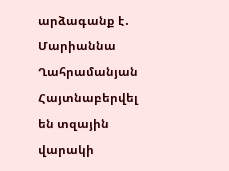արձագանք է․ Մարիաննա Ղահրամանյան Հայտնաբերվել են տզային վարակի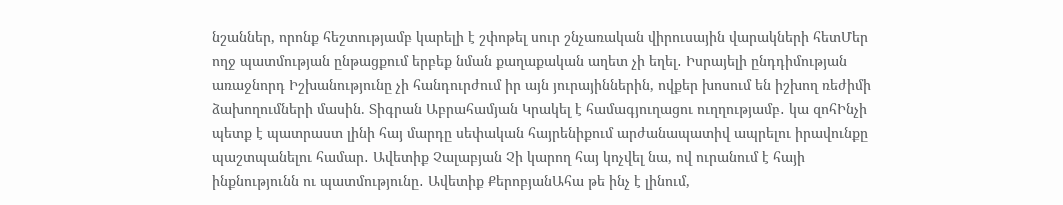նշաններ, որոնք հեշտությամբ կարելի է շփոթել սուր շնչառական վիրուսային վարակների հետՄեր ողջ պատմության ընթացքում երբեք նման քաղաքական աղետ չի եղել․ Իսրայելի ընդդիմության առաջնորդ Իշխանությունը չի հանդուրժում իր այն յուրայիններին, ովքեր խոսում են իշխող ռեժիմի ձախողումների մասին. Տիգրան Աբրահամյան Կրակել է համագյուղացու ուղղությամբ․ կա զոհԻնչի պետք է պատրաստ լինի հայ մարդը սեփական հայրենիքում արժանապատիվ ապրելու իրավունքը պաշտպանելու համար․ Ավետիք Չալաբյան Չի կարող հայ կոչվել նա, ով ուրանում է հայի ինքնությունն ու պատմությունը․ Ավետիք ՔերոբյանԱհա թե ինչ է լինում,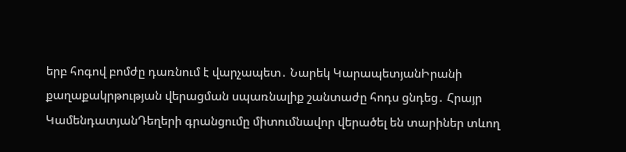երբ հոգով բոմժը դառնում է վարչապետ․ Նարեկ ԿարապետյանԻրանի քաղաքակրթության վերացման սպառնալիք շանտաժը հոդս ցնդեց․ Հրայր ԿամենդատյանԴեղերի գրանցումը միտումնավոր վերածել են տարիներ տևող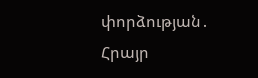փորձության․ Հրայր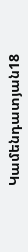Կամենդատյան18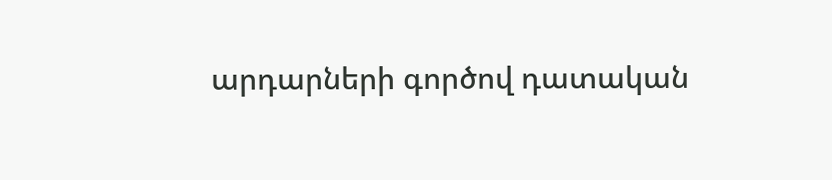արդարների գործով դատական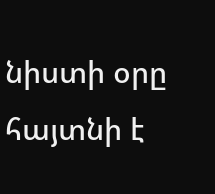նիստի օրը հայտնի է